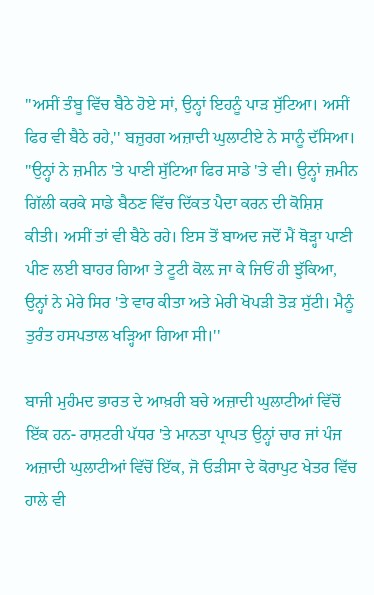''ਅਸੀਂ ਤੰਬੂ ਵਿੱਚ ਬੈਠੇ ਹੋਏ ਸਾਂ, ਉਨ੍ਹਾਂ ਇਹਨੂੰ ਪਾੜ ਸੁੱਟਿਆ। ਅਸੀਂ ਫਿਰ ਵੀ ਬੈਠੇ ਰਹੇ,'' ਬਜ਼ੁਰਗ ਅਜ਼ਾਦੀ ਘੁਲਾਟੀਏ ਨੇ ਸਾਨੂੰ ਦੱਸਿਆ। ''ਉਨ੍ਹਾਂ ਨੇ ਜ਼ਮੀਨ 'ਤੇ ਪਾਣੀ ਸੁੱਟਿਆ ਫਿਰ ਸਾਡੇ 'ਤੇ ਵੀ। ਉਨ੍ਹਾਂ ਜ਼ਮੀਨ ਗਿੱਲੀ ਕਰਕੇ ਸਾਡੇ ਬੈਠਣ ਵਿੱਚ ਦਿੱਕਤ ਪੈਦਾ ਕਰਨ ਦੀ ਕੋਸ਼ਿਸ਼ ਕੀਤੀ। ਅਸੀਂ ਤਾਂ ਵੀ ਬੈਠੇ ਰਹੇ। ਇਸ ਤੋਂ ਬਾਅਦ ਜਦੋਂ ਮੈਂ ਥੋੜ੍ਹਾ ਪਾਣੀ ਪੀਣ ਲਈ ਬਾਹਰ ਗਿਆ ਤੇ ਟੂਟੀ ਕੋਲ਼ ਜਾ ਕੇ ਜਿਓਂ ਹੀ ਝੁੱਕਿਆ, ਉਨ੍ਹਾਂ ਨੇ ਮੇਰੇ ਸਿਰ 'ਤੇ ਵਾਰ ਕੀਤਾ ਅਤੇ ਮੇਰੀ ਖੋਪੜੀ ਤੋੜ ਸੁੱਟੀ। ਮੈਨੂੰ ਤੁਰੰਤ ਹਸਪਤਾਲ ਖੜ੍ਹਿਆ ਗਿਆ ਸੀ।''

ਬਾਜੀ ਮੁਹੰਮਦ ਭਾਰਤ ਦੇ ਆਖ਼ਰੀ ਬਚੇ ਅਜ਼ਾਦੀ ਘੁਲਾਟੀਆਂ ਵਿੱਚੋਂ ਇੱਕ ਹਨ- ਰਾਸ਼ਟਰੀ ਪੱਧਰ 'ਤੇ ਮਾਨਤਾ ਪ੍ਰਾਪਤ ਉਨ੍ਹਾਂ ਚਾਰ ਜਾਂ ਪੰਜ ਅਜ਼ਾਦੀ ਘੁਲਾਟੀਆਂ ਵਿੱਚੋਂ ਇੱਕ, ਜੋ ਓੜੀਸਾ ਦੇ ਕੋਰਾਪੁਟ ਖੇਤਰ ਵਿੱਚ ਹਾਲੇ ਵੀ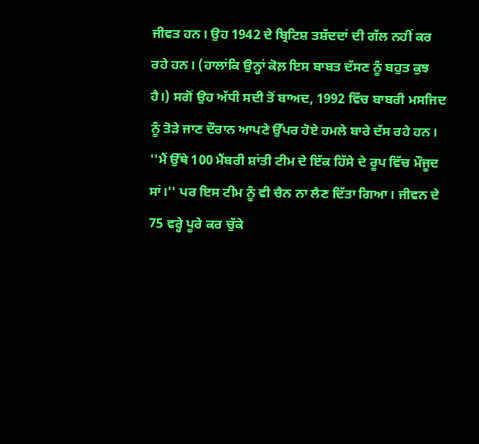ਜੀਵਤ ਹਨ। ਉਹ 1942 ਦੇ ਬ੍ਰਿਟਿਸ਼ ਤਸ਼ੱਦਦਾਂ ਦੀ ਗੱਲ ਨਹੀਂ ਕਰ ਰਹੇ ਹਨ। (ਹਾਲਾਂਕਿ ਉਨ੍ਹਾਂ ਕੋਲ਼ ਇਸ ਬਾਬਤ ਦੱਸਣ ਨੂੰ ਬਹੁਤ ਕੁਝ ਹੈ।) ਸਗੋਂ ਉਹ ਅੱਧੀ ਸਦੀ ਤੋਂ ਬਾਅਦ, 1992 ਵਿੱਚ ਬਾਬਰੀ ਮਸਜਿਦ ਨੂੰ ਤੋੜੇ ਜਾਣ ਦੌਰਾਨ ਆਪਣੇ ਉੱਪਰ ਹੋਏ ਹਮਲੇ ਬਾਰੇ ਦੱਸ ਰਹੇ ਹਨ। ''ਮੈਂ ਉੱਥੇ 100 ਮੈਂਬਰੀ ਸ਼ਾਂਤੀ ਟੀਮ ਦੇ ਇੱਕ ਹਿੱਸੇ ਦੇ ਰੂਪ ਵਿੱਚ ਮੌਜੂਦ ਸਾਂ।'' ਪਰ ਇਸ ਟੀਮ ਨੂੰ ਵੀ ਚੈਨ ਨਾ ਲੈਣ ਦਿੱਤਾ ਗਿਆ। ਜੀਵਨ ਦੇ 75 ਵਰ੍ਹੇ ਪੂਰੇ ਕਰ ਚੁੱਕੇ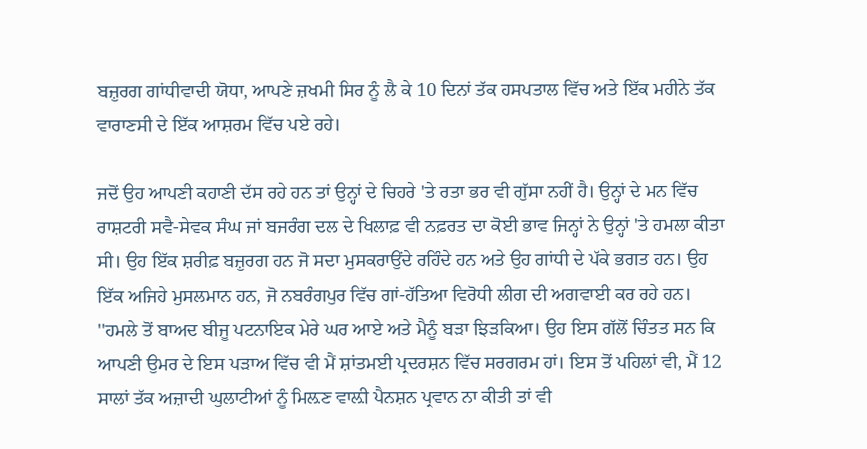ਬਜ਼ੁਰਗ ਗਾਂਧੀਵਾਦੀ ਯੋਧਾ, ਆਪਣੇ ਜ਼ਖਮੀ ਸਿਰ ਨੂੰ ਲੈ ਕੇ 10 ਦਿਨਾਂ ਤੱਕ ਹਸਪਤਾਲ ਵਿੱਚ ਅਤੇ ਇੱਕ ਮਹੀਨੇ ਤੱਕ ਵਾਰਾਣਸੀ ਦੇ ਇੱਕ ਆਸ਼ਰਮ ਵਿੱਚ ਪਏ ਰਹੇ।

ਜਦੋਂ ਉਹ ਆਪਣੀ ਕਹਾਣੀ ਦੱਸ ਰਹੇ ਹਨ ਤਾਂ ਉਨ੍ਹਾਂ ਦੇ ਚਿਹਰੇ 'ਤੇ ਰਤਾ ਭਰ ਵੀ ਗੁੱਸਾ ਨਹੀਂ ਹੈ। ਉਨ੍ਹਾਂ ਦੇ ਮਨ ਵਿੱਚ ਰਾਸ਼ਟਰੀ ਸਵੈ-ਸੇਵਕ ਸੰਘ ਜਾਂ ਬਜਰੰਗ ਦਲ ਦੇ ਖਿਲਾਫ਼ ਵੀ ਨਫ਼ਰਤ ਦਾ ਕੋਈ ਭਾਵ ਜਿਨ੍ਹਾਂ ਨੇ ਉਨ੍ਹਾਂ 'ਤੇ ਹਮਲਾ ਕੀਤਾ ਸੀ। ਉਹ ਇੱਕ ਸ਼ਰੀਫ਼ ਬਜ਼ੁਰਗ ਹਨ ਜੋ ਸਦਾ ਮੁਸਕਰਾਉਂਦੇ ਰਹਿੰਦੇ ਹਨ ਅਤੇ ਉਹ ਗਾਂਧੀ ਦੇ ਪੱਕੇ ਭਗਤ ਹਨ। ਉਹ ਇੱਕ ਅਜਿਹੇ ਮੁਸਲਮਾਨ ਹਨ, ਜੋ ਨਬਰੰਗਪੁਰ ਵਿੱਚ ਗਾਂ-ਹੱਤਿਆ ਵਿਰੋਧੀ ਲੀਗ ਦੀ ਅਗਵਾਈ ਕਰ ਰਹੇ ਹਨ। ''ਹਮਲੇ ਤੋਂ ਬਾਅਦ ਬੀਜੂ ਪਟਨਾਇਕ ਮੇਰੇ ਘਰ ਆਏ ਅਤੇ ਮੈਨੂੰ ਬੜਾ ਝਿੜਕਿਆ। ਉਹ ਇਸ ਗੱਲੋਂ ਚਿੰਤਤ ਸਨ ਕਿ ਆਪਣੀ ਉਮਰ ਦੇ ਇਸ ਪੜਾਅ ਵਿੱਚ ਵੀ ਮੈਂ ਸ਼ਾਂਤਮਈ ਪ੍ਰਦਰਸ਼ਨ ਵਿੱਚ ਸਰਗਰਮ ਹਾਂ। ਇਸ ਤੋਂ ਪਹਿਲਾਂ ਵੀ, ਮੈਂ 12 ਸਾਲਾਂ ਤੱਕ ਅਜ਼ਾਦੀ ਘੁਲਾਟੀਆਂ ਨੂੰ ਮਿਲ਼ਣ ਵਾਲ਼ੀ ਪੈਨਸ਼ਨ ਪ੍ਰਵਾਨ ਨਾ ਕੀਤੀ ਤਾਂ ਵੀ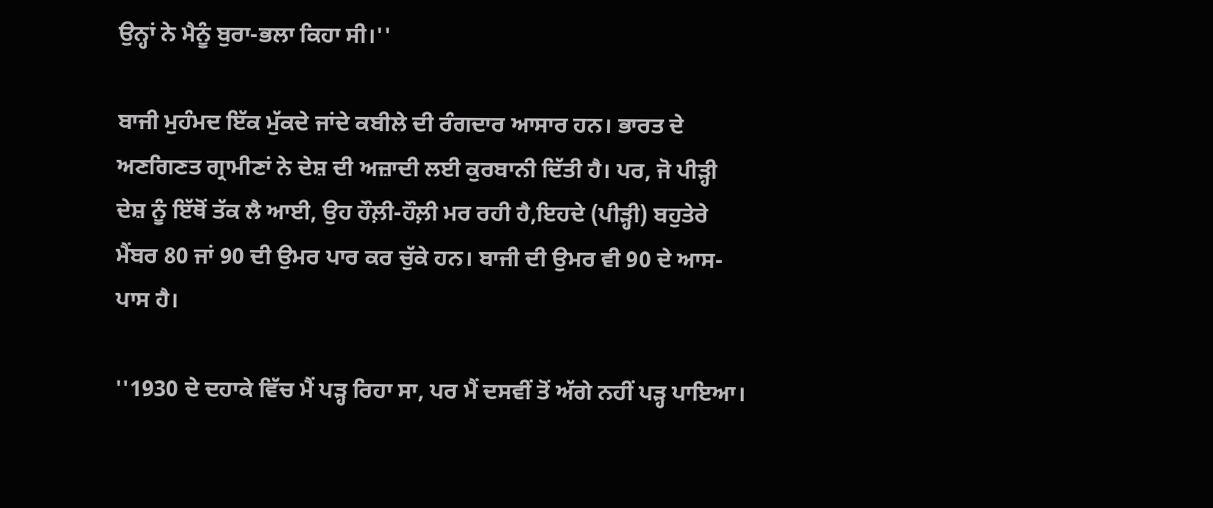ਉਨ੍ਹਾਂ ਨੇ ਮੈਨੂੰ ਬੁਰਾ-ਭਲਾ ਕਿਹਾ ਸੀ।''

ਬਾਜੀ ਮੁਹੰਮਦ ਇੱਕ ਮੁੱਕਦੇ ਜਾਂਦੇ ਕਬੀਲੇ ਦੀ ਰੰਗਦਾਰ ਆਸਾਰ ਹਨ। ਭਾਰਤ ਦੇ ਅਣਗਿਣਤ ਗ੍ਰਾਮੀਣਾਂ ਨੇ ਦੇਸ਼ ਦੀ ਅਜ਼ਾਦੀ ਲਈ ਕੁਰਬਾਨੀ ਦਿੱਤੀ ਹੈ। ਪਰ, ਜੋ ਪੀੜ੍ਹੀ ਦੇਸ਼ ਨੂੰ ਇੱਥੋਂ ਤੱਕ ਲੈ ਆਈ, ਉਹ ਹੌਲ਼ੀ-ਹੌਲ਼ੀ ਮਰ ਰਹੀ ਹੈ,ਇਹਦੇ (ਪੀੜ੍ਹੀ) ਬਹੁਤੇਰੇ ਮੈਂਬਰ 80 ਜਾਂ 90 ਦੀ ਉਮਰ ਪਾਰ ਕਰ ਚੁੱਕੇ ਹਨ। ਬਾਜੀ ਦੀ ਉਮਰ ਵੀ 90 ਦੇ ਆਸ-ਪਾਸ ਹੈ।

''1930 ਦੇ ਦਹਾਕੇ ਵਿੱਚ ਮੈਂ ਪੜ੍ਹ ਰਿਹਾ ਸਾ, ਪਰ ਮੈਂ ਦਸਵੀਂ ਤੋਂ ਅੱਗੇ ਨਹੀਂ ਪੜ੍ਹ ਪਾਇਆ।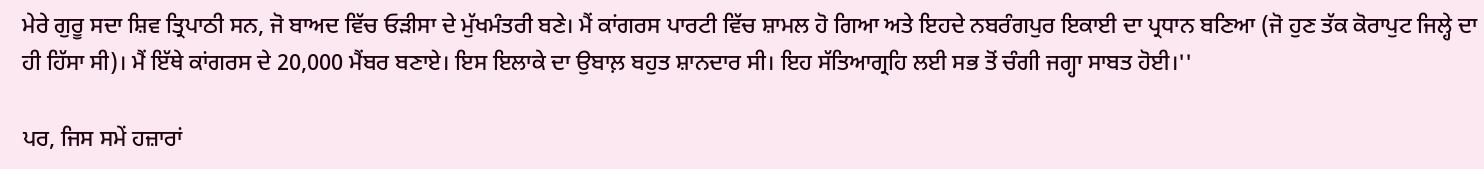ਮੇਰੇ ਗੁਰੂ ਸਦਾ ਸ਼ਿਵ ਤ੍ਰਿਪਾਠੀ ਸਨ, ਜੋ ਬਾਅਦ ਵਿੱਚ ਓੜੀਸਾ ਦੇ ਮੁੱਖਮੰਤਰੀ ਬਣੇ। ਮੈਂ ਕਾਂਗਰਸ ਪਾਰਟੀ ਵਿੱਚ ਸ਼ਾਮਲ ਹੋ ਗਿਆ ਅਤੇ ਇਹਦੇ ਨਬਰੰਗਪੁਰ ਇਕਾਈ ਦਾ ਪ੍ਰਧਾਨ ਬਣਿਆ (ਜੋ ਹੁਣ ਤੱਕ ਕੋਰਾਪੁਟ ਜਿਲ੍ਹੇ ਦਾ ਹੀ ਹਿੱਸਾ ਸੀ)। ਮੈਂ ਇੱਥੇ ਕਾਂਗਰਸ ਦੇ 20,000 ਮੈਂਬਰ ਬਣਾਏ। ਇਸ ਇਲਾਕੇ ਦਾ ਉਬਾਲ਼ ਬਹੁਤ ਸ਼ਾਨਦਾਰ ਸੀ। ਇਹ ਸੱਤਿਆਗ੍ਰਹਿ ਲਈ ਸਭ ਤੋਂ ਚੰਗੀ ਜਗ੍ਹਾ ਸਾਬਤ ਹੋਈ।''

ਪਰ, ਜਿਸ ਸਮੇਂ ਹਜ਼ਾਰਾਂ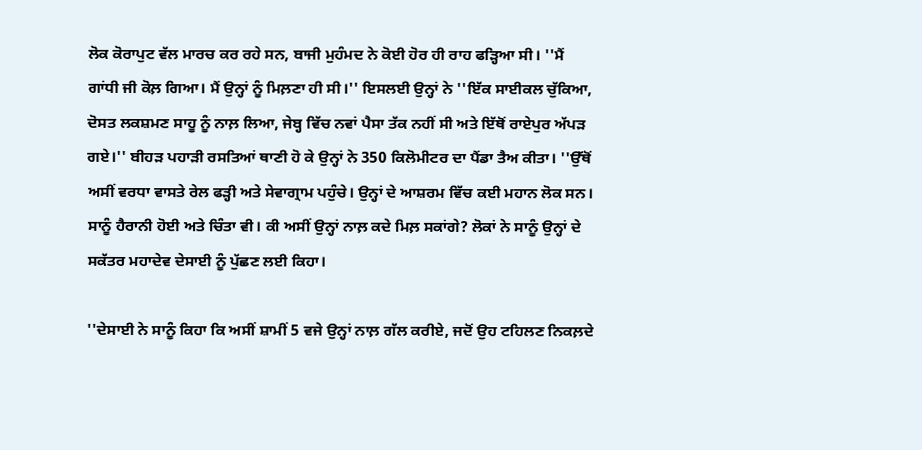ਲੋਕ ਕੋਰਾਪੁਟ ਵੱਲ ਮਾਰਚ ਕਰ ਰਹੇ ਸਨ, ਬਾਜੀ ਮੁਹੰਮਦ ਨੇ ਕੋਈ ਹੋਰ ਹੀ ਰਾਹ ਫੜ੍ਹਿਆ ਸੀ। ''ਮੈਂ ਗਾਂਧੀ ਜੀ ਕੋਲ਼ ਗਿਆ। ਮੈਂ ਉਨ੍ਹਾਂ ਨੂੰ ਮਿਲ਼ਣਾ ਹੀ ਸੀ।'' ਇਸਲਈ ਉਨ੍ਹਾਂ ਨੇ ''ਇੱਕ ਸਾਈਕਲ ਚੁੱਕਿਆ, ਦੋਸਤ ਲਕਸ਼ਮਣ ਸਾਹੂ ਨੂੰ ਨਾਲ਼ ਲਿਆ, ਜੇਬ੍ਹ ਵਿੱਚ ਨਵਾਂ ਪੈਸਾ ਤੱਕ ਨਹੀਂ ਸੀ ਅਤੇ ਇੱਥੋਂ ਰਾਏਪੁਰ ਅੱਪੜ ਗਏ।'' ਬੀਹੜ ਪਹਾੜੀ ਰਸਤਿਆਂ ਥਾਣੀ ਹੋ ਕੇ ਉਨ੍ਹਾਂ ਨੇ 350 ਕਿਲੋਮੀਟਰ ਦਾ ਪੈਂਡਾ ਤੈਅ ਕੀਤਾ। ''ਉੱਥੋਂ ਅਸੀਂ ਵਰਧਾ ਵਾਸਤੇ ਰੇਲ ਫੜ੍ਹੀ ਅਤੇ ਸੇਵਾਗ੍ਰਾਮ ਪਹੁੰਚੇ। ਉਨ੍ਹਾਂ ਦੇ ਆਸ਼ਰਮ ਵਿੱਚ ਕਈ ਮਹਾਨ ਲੋਕ ਸਨ। ਸਾਨੂੰ ਹੈਰਾਨੀ ਹੋਈ ਅਤੇ ਚਿੰਤਾ ਵੀ। ਕੀ ਅਸੀਂ ਉਨ੍ਹਾਂ ਨਾਲ਼ ਕਦੇ ਮਿਲ਼ ਸਕਾਂਗੇ? ਲੋਕਾਂ ਨੇ ਸਾਨੂੰ ਉਨ੍ਹਾਂ ਦੇ ਸਕੱਤਰ ਮਹਾਦੇਵ ਦੇਸਾਈ ਨੂੰ ਪੁੱਛਣ ਲਈ ਕਿਹਾ।

''ਦੇਸਾਈ ਨੇ ਸਾਨੂੰ ਕਿਹਾ ਕਿ ਅਸੀਂ ਸ਼ਾਮੀਂ 5 ਵਜੇ ਉਨ੍ਹਾਂ ਨਾਲ਼ ਗੱਲ ਕਰੀਏ, ਜਦੋਂ ਉਹ ਟਹਿਲਣ ਨਿਕਲ਼ਦੇ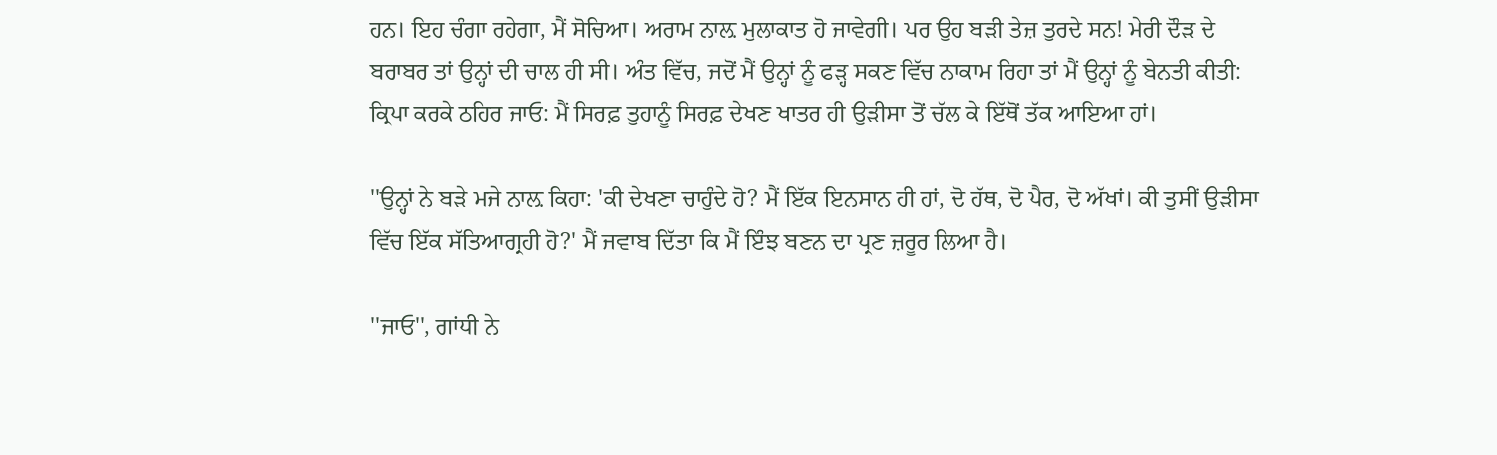ਹਨ। ਇਹ ਚੰਗਾ ਰਹੇਗਾ, ਮੈਂ ਸੋਚਿਆ। ਅਰਾਮ ਨਾਲ਼ ਮੁਲਾਕਾਤ ਹੋ ਜਾਵੇਗੀ। ਪਰ ਉਹ ਬੜੀ ਤੇਜ਼ ਤੁਰਦੇ ਸਨ! ਮੇਰੀ ਦੌੜ ਦੇ ਬਰਾਬਰ ਤਾਂ ਉਨ੍ਹਾਂ ਦੀ ਚਾਲ ਹੀ ਸੀ। ਅੰਤ ਵਿੱਚ, ਜਦੋਂ ਮੈਂ ਉਨ੍ਹਾਂ ਨੂੰ ਫੜ੍ਹ ਸਕਣ ਵਿੱਚ ਨਾਕਾਮ ਰਿਹਾ ਤਾਂ ਮੈਂ ਉਨ੍ਹਾਂ ਨੂੰ ਬੇਨਤੀ ਕੀਤੀ: ਕ੍ਰਿਪਾ ਕਰਕੇ ਠਹਿਰ ਜਾਓ: ਮੈਂ ਸਿਰਫ਼ ਤੁਹਾਨੂੰ ਸਿਰਫ਼ ਦੇਖਣ ਖਾਤਰ ਹੀ ਉੜੀਸਾ ਤੋਂ ਚੱਲ ਕੇ ਇੱਥੋਂ ਤੱਕ ਆਇਆ ਹਾਂ।

''ਉਨ੍ਹਾਂ ਨੇ ਬੜੇ ਮਜੇ ਨਾਲ਼ ਕਿਹਾ: 'ਕੀ ਦੇਖਣਾ ਚਾਹੁੰਦੇ ਹੋ? ਮੈਂ ਇੱਕ ਇਨਸਾਨ ਹੀ ਹਾਂ, ਦੋ ਹੱਥ, ਦੋ ਪੈਰ, ਦੋ ਅੱਖਾਂ। ਕੀ ਤੁਸੀਂ ਉੜੀਸਾ ਵਿੱਚ ਇੱਕ ਸੱਤਿਆਗ੍ਰਹੀ ਹੋ?' ਮੈਂ ਜਵਾਬ ਦਿੱਤਾ ਕਿ ਮੈਂ ਇੰਝ ਬਣਨ ਦਾ ਪ੍ਰਣ ਜ਼ਰੂਰ ਲਿਆ ਹੈ।

''ਜਾਓ'', ਗਾਂਧੀ ਨੇ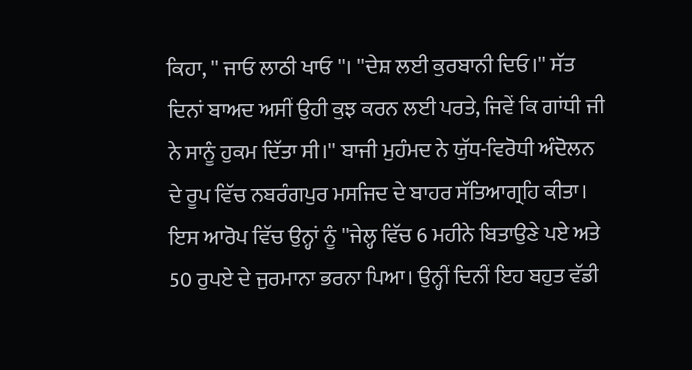ਕਿਹਾ, '' ਜਾਓ ਲਾਠੀ ਖਾਓ ''। ''ਦੇਸ਼ ਲਈ ਕੁਰਬਾਨੀ ਦਿਓ।'' ਸੱਤ ਦਿਨਾਂ ਬਾਅਦ ਅਸੀਂ ਉਹੀ ਕੁਝ ਕਰਨ ਲਈ ਪਰਤੇ, ਜਿਵੇਂ ਕਿ ਗਾਂਧੀ ਜੀ ਨੇ ਸਾਨੂੰ ਹੁਕਮ ਦਿੱਤਾ ਸੀ।'' ਬਾਜੀ ਮੁਹੰਮਦ ਨੇ ਯੁੱਧ-ਵਿਰੋਧੀ ਅੰਦੋਲਨ ਦੇ ਰੂਪ ਵਿੱਚ ਨਬਰੰਗਪੁਰ ਮਸਜਿਦ ਦੇ ਬਾਹਰ ਸੱਤਿਆਗ੍ਰਹਿ ਕੀਤਾ। ਇਸ ਆਰੋਪ ਵਿੱਚ ਉਨ੍ਹਾਂ ਨੂੰ ''ਜੇਲ੍ਹ ਵਿੱਚ 6 ਮਹੀਨੇ ਬਿਤਾਉਣੇ ਪਏ ਅਤੇ 50 ਰੁਪਏ ਦੇ ਜੁਰਮਾਨਾ ਭਰਨਾ ਪਿਆ। ਉਨ੍ਹੀਂ ਦਿਨੀਂ ਇਹ ਬਹੁਤ ਵੱਡੀ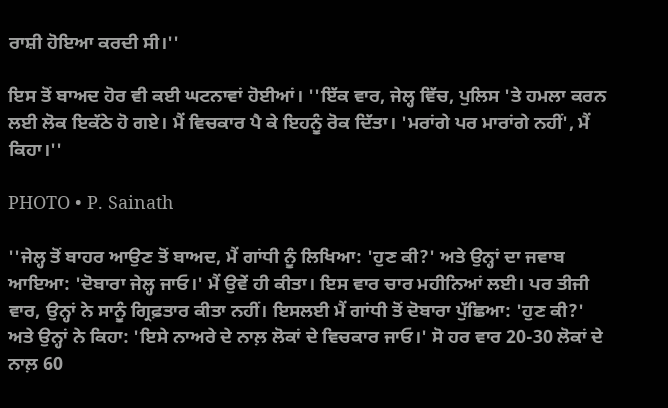ਰਾਸ਼ੀ ਹੋਇਆ ਕਰਦੀ ਸੀ।''

ਇਸ ਤੋਂ ਬਾਅਦ ਹੋਰ ਵੀ ਕਈ ਘਟਨਾਵਾਂ ਹੋਈਆਂ। ''ਇੱਕ ਵਾਰ, ਜੇਲ੍ਹ ਵਿੱਚ, ਪੁਲਿਸ 'ਤੇ ਹਮਲਾ ਕਰਨ ਲਈ ਲੋਕ ਇਕੱਠੇ ਹੋ ਗਏ। ਮੈਂ ਵਿਚਕਾਰ ਪੈ ਕੇ ਇਹਨੂੰ ਰੋਕ ਦਿੱਤਾ। 'ਮਰਾਂਗੇ ਪਰ ਮਾਰਾਂਗੇ ਨਹੀਂ', ਮੈਂ ਕਿਹਾ।''

PHOTO • P. Sainath

''ਜੇਲ੍ਹ ਤੋਂ ਬਾਹਰ ਆਉਣ ਤੋਂ ਬਾਅਦ, ਮੈਂ ਗਾਂਧੀ ਨੂੰ ਲਿਖਿਆ: 'ਹੁਣ ਕੀ?' ਅਤੇ ਉਨ੍ਹਾਂ ਦਾ ਜਵਾਬ ਆਇਆ: 'ਦੋਬਾਰਾ ਜੇਲ੍ਹ ਜਾਓ।' ਮੈਂ ਉਵੇਂ ਹੀ ਕੀਤਾ। ਇਸ ਵਾਰ ਚਾਰ ਮਹੀਨਿਆਂ ਲਈ। ਪਰ ਤੀਜੀ ਵਾਰ, ਉਨ੍ਹਾਂ ਨੇ ਸਾਨੂੰ ਗ੍ਰਿਫ਼ਤਾਰ ਕੀਤਾ ਨਹੀਂ। ਇਸਲਈ ਮੈਂ ਗਾਂਧੀ ਤੋਂ ਦੋਬਾਰਾ ਪੁੱਛਿਆ: 'ਹੁਣ ਕੀ?' ਅਤੇ ਉਨ੍ਹਾਂ ਨੇ ਕਿਹਾ: 'ਇਸੇ ਨਾਅਰੇ ਦੇ ਨਾਲ਼ ਲੋਕਾਂ ਦੇ ਵਿਚਕਾਰ ਜਾਓ।' ਸੋ ਹਰ ਵਾਰ 20-30 ਲੋਕਾਂ ਦੇ ਨਾਲ਼ 60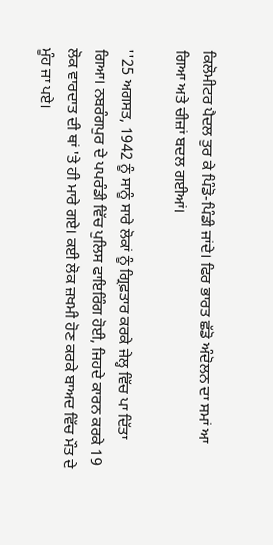ਕਿਲੋਮੀਟਰ ਪੈਦਲ ਤੁਰ ਕੇ ਪਿੰਡੋ-ਪਿੰਡੀ ਜਾਂਦੇ। ਫਿਰ ਭਾਰਤ ਛੱਡੋ ਅੰਦੋਲਨ ਦਾ ਸਮਾਂ ਆ ਗਿਆ ਅਤੇ ਚੀਜ਼ਾਂ ਬਦਲ ਗਈਆਂ।

''25 ਅਗਸਤ, 1942 ਨੂੰ ਸਾਨੂੰ ਸਾਰੇ ਲੋਕਾਂ ਨੂੰ ਗ੍ਰਿਫ਼ਤਾਰ ਕਰਕੇ ਜੇਲ੍ਹ ਵਿੱਚ ਪਾ ਦਿੱਤਾ ਗਿਆ। ਨਬਰੰਗਪੁਰ ਦੇ ਪਪਰੰਡੀ ਵਿੱਚ ਪੁਲਿਸ ਫਾਇਰਿੰਗ ਹੋਈ, ਜਿਹਦੇ ਕਾਰਨ ਕਰਕੇ 19 ਲੋਕ ਵਾਰਦਾਤ ਦੀ ਥਾਂ 'ਤੇ ਹੀ ਮਾਰੇ ਗਏ। ਕਈ ਲੋਕ ਜ਼ਖਮੀ ਹੋਣ ਕਰਕੇ ਬਾਅਦ ਵਿੱਚ ਮੌਤ ਦੇ ਮੂੰਹ ਜਾ ਪਏ।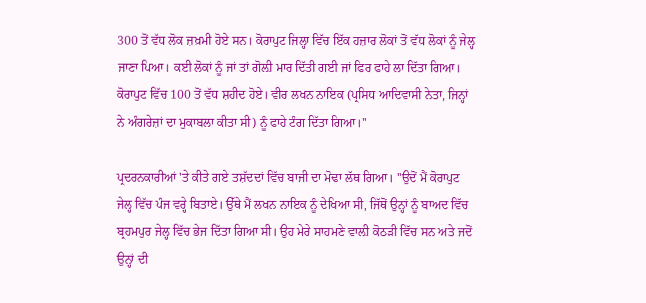300 ਤੋਂ ਵੱਧ ਲੋਕ ਜ਼ਖ਼ਮੀ ਹੋਏ ਸਨ। ਕੋਰਾਪੁਟ ਜਿਲ੍ਹਾ ਵਿੱਚ ਇੱਕ ਹਜ਼ਾਰ ਲੋਕਾਂ ਤੋਂ ਵੱਧ ਲੋਕਾਂ ਨੂੰ ਜੇਲ੍ਹ ਜਾਣਾ ਪਿਆ। ਕਈ ਲੋਕਾਂ ਨੂੰ ਜਾਂ ਤਾਂ ਗੋਲ਼ੀ ਮਾਰ ਦਿੱਤੀ ਗਈ ਜਾਂ ਫਿਰ ਫਾਹੇ ਲਾ ਦਿੱਤਾ ਗਿਆ। ਕੋਰਾਪੁਟ ਵਿੱਚ 100 ਤੋਂ ਵੱਧ ਸ਼ਹੀਦ ਹੋਏ। ਵੀਰ ਲਖਨ ਨਾਇਕ (ਪ੍ਰਸਿਧ ਆਦਿਵਾਸੀ ਨੇਤਾ, ਜਿਨ੍ਹਾਂ ਨੇ ਅੰਗਰੇਜ਼ਾਂ ਦਾ ਮੁਕਾਬਲਾ ਕੀਤਾ ਸੀ) ਨੂੰ ਫਾਹੇ ਟੰਗ ਦਿੱਤਾ ਗਿਆ।''

ਪ੍ਰਦਰਨਕਾਰੀਆਂ 'ਤੇ ਕੀਤੇ ਗਏ ਤਸ਼ੱਦਦਾਂ ਵਿੱਚ ਬਾਜੀ ਦਾ ਮੋਢਾ ਲੱਥ ਗਿਆ। ''ਉਦੋਂ ਮੈਂ ਕੋਰਾਪੁਟ ਜੇਲ੍ਹ ਵਿੱਚ ਪੰਜ ਵਰ੍ਹੇ ਬਿਤਾਏ। ਉੱਥੇ ਮੈਂ ਲਖਨ ਨਾਇਕ ਨੂੰ ਦੇਖਿਆ ਸੀ, ਜਿੱਥੋਂ ਉਨ੍ਹਾਂ ਨੂੰ ਬਾਅਦ ਵਿੱਚ ਬ੍ਰਹਮਪੁਰ ਜੇਲ੍ਹ ਵਿੱਚ ਭੇਜ ਦਿੱਤਾ ਗਿਆ ਸੀ। ਉਹ ਮੇਰੇ ਸਾਹਮਣੇ ਵਾਲ਼ੀ ਕੋਠੜੀ ਵਿੱਚ ਸਨ ਅਤੇ ਜਦੋਂ ਉਨ੍ਹਾਂ ਦੀ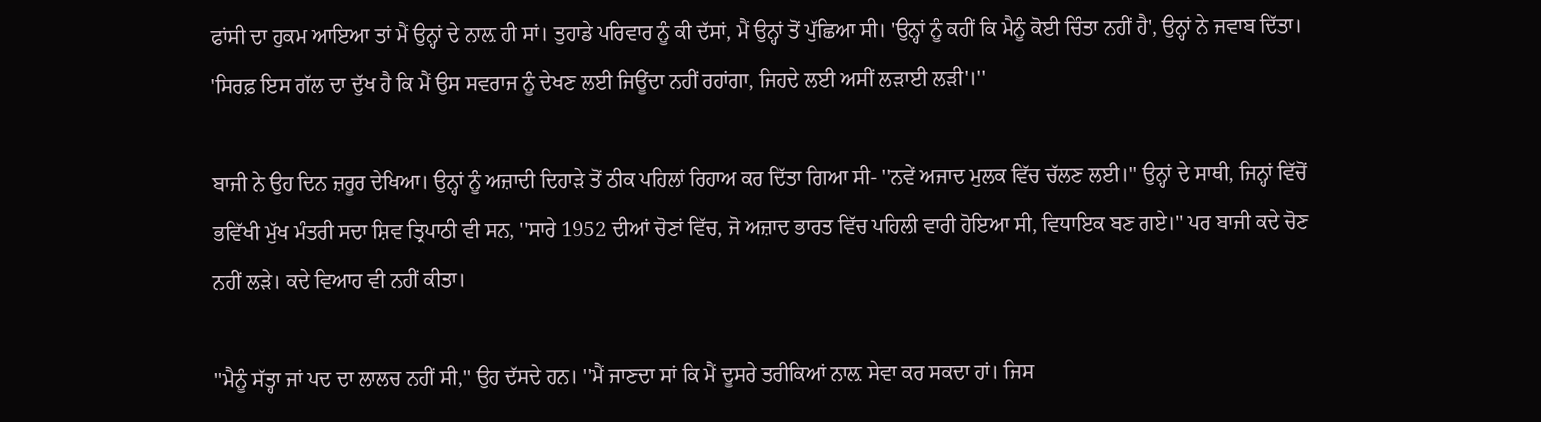ਫਾਂਸੀ ਦਾ ਹੁਕਮ ਆਇਆ ਤਾਂ ਮੈਂ ਉਨ੍ਹਾਂ ਦੇ ਨਾਲ਼ ਹੀ ਸਾਂ। ਤੁਹਾਡੇ ਪਰਿਵਾਰ ਨੂੰ ਕੀ ਦੱਸਾਂ, ਮੈਂ ਉਨ੍ਹਾਂ ਤੋਂ ਪੁੱਛਿਆ ਸੀ। 'ਉਨ੍ਹਾਂ ਨੂੰ ਕਹੀਂ ਕਿ ਮੈਨੂੰ ਕੋਈ ਚਿੰਤਾ ਨਹੀਂ ਹੈ', ਉਨ੍ਹਾਂ ਨੇ ਜਵਾਬ ਦਿੱਤਾ। 'ਸਿਰਫ਼ ਇਸ ਗੱਲ ਦਾ ਦੁੱਖ ਹੈ ਕਿ ਮੈਂ ਉਸ ਸਵਰਾਜ ਨੂੰ ਦੇਖਣ ਲਈ ਜਿਊਂਦਾ ਨਹੀਂ ਰਹਾਂਗਾ, ਜਿਹਦੇ ਲਈ ਅਸੀਂ ਲੜਾਈ ਲੜੀ'।''

ਬਾਜੀ ਨੇ ਉਹ ਦਿਨ ਜ਼ਰੂਰ ਦੇਖਿਆ। ਉਨ੍ਹਾਂ ਨੂੰ ਅਜ਼ਾਦੀ ਦਿਹਾੜੇ ਤੋਂ ਠੀਕ ਪਹਿਲਾਂ ਰਿਹਾਅ ਕਰ ਦਿੱਤਾ ਗਿਆ ਸੀ- ''ਨਵੇਂ ਅਜਾਦ ਮੁਲਕ ਵਿੱਚ ਚੱਲਣ ਲਈ।'' ਉਨ੍ਹਾਂ ਦੇ ਸਾਥੀ, ਜਿਨ੍ਹਾਂ ਵਿੱਚੋਂ ਭਵਿੱਖੀ ਮੁੱਖ ਮੰਤਰੀ ਸਦਾ ਸ਼ਿਵ ਤ੍ਰਿਪਾਠੀ ਵੀ ਸਨ, ''ਸਾਰੇ 1952 ਦੀਆਂ ਚੋਣਾਂ ਵਿੱਚ, ਜੋ ਅਜ਼ਾਦ ਭਾਰਤ ਵਿੱਚ ਪਹਿਲੀ ਵਾਰੀ ਹੋਇਆ ਸੀ, ਵਿਧਾਇਕ ਬਣ ਗਏ।'' ਪਰ ਬਾਜੀ ਕਦੇ ਚੋਣ ਨਹੀਂ ਲੜੇ। ਕਦੇ ਵਿਆਹ ਵੀ ਨਹੀਂ ਕੀਤਾ।

''ਮੈਨੂੰ ਸੱਤ੍ਹਾ ਜਾਂ ਪਦ ਦਾ ਲਾਲਚ ਨਹੀਂ ਸੀ,'' ਉਹ ਦੱਸਦੇ ਹਨ। ''ਮੈਂ ਜਾਣਦਾ ਸਾਂ ਕਿ ਮੈਂ ਦੂਸਰੇ ਤਰੀਕਿਆਂ ਨਾਲ਼ ਸੇਵਾ ਕਰ ਸਕਦਾ ਹਾਂ। ਜਿਸ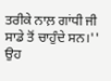ਤਰੀਕੇ ਨਾਲ਼ ਗਾਂਧੀ ਜੀ ਸਾਡੇ ਤੋਂ ਚਾਹੁੰਦੇ ਸਨ।'' ਉਹ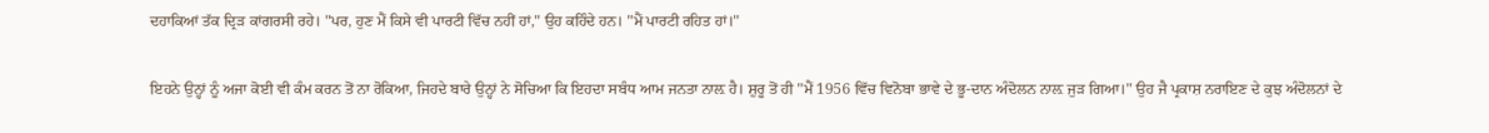ਦਹਾਕਿਆਂ ਤੱਕ ਦ੍ਰਿੜ ਕਾਂਗਰਸੀ ਰਹੇ। ''ਪਰ, ਹੁਣ ਮੈਂ ਕਿਸੇ ਵੀ ਪਾਰਟੀ ਵਿੱਚ ਨਹੀਂ ਹਾਂ,'' ਉਹ ਕਹਿੰਦੇ ਹਨ। ''ਮੈਂ ਪਾਰਟੀ ਰਹਿਤ ਹਾਂ।''

ਇਹਨੇ ਉਨ੍ਹਾਂ ਨੂੰ ਅਜਾ ਕੋਈ ਵੀ ਕੰਮ ਕਰਨ ਤੋਂ ਨਾ ਰੋਕਿਆ, ਜਿਹਦੇ ਬਾਰੇ ਉਨ੍ਹਾਂ ਨੇ ਸੋਚਿਆ ਕਿ ਇਹਦਾ ਸਬੰਧ ਆਮ ਜਨਤਾ ਨਾਲ਼ ਹੈ। ਸ਼ੁਰੂ ਤੋਂ ਹੀ ''ਮੈਂ 1956 ਵਿੱਚ ਵਿਨੋਬਾ ਭਾਵੇ ਦੇ ਭੂ-ਦਾਨ ਅੰਦੋਲਨ ਨਾਲ਼ ਜੁੜ ਗਿਆ।'' ਉਹ ਜੈ ਪ੍ਰਕਾਸ਼ ਨਰਾਇਣ ਦੇ ਕੁਝ ਅੰਦੋਲਨਾਂ ਦੇ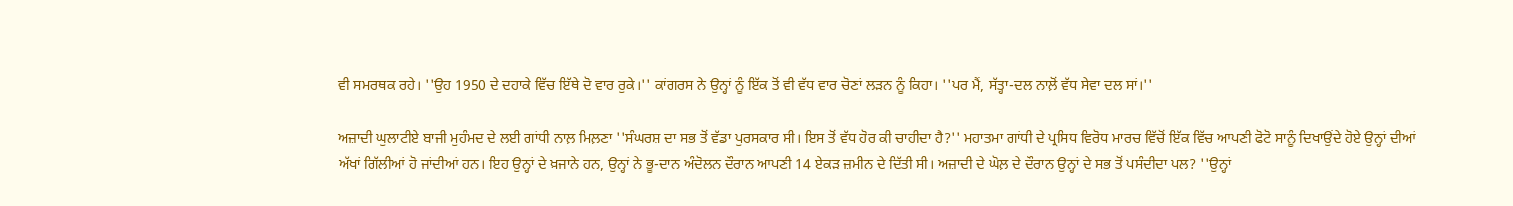ਵੀ ਸਮਰਥਕ ਰਹੇ। ''ਉਹ 1950 ਦੇ ਦਹਾਕੇ ਵਿੱਚ ਇੱਥੇ ਦੋ ਵਾਰ ਰੁਕੇ।'' ਕਾਂਗਰਸ ਨੇ ਉਨ੍ਹਾਂ ਨੂੰ ਇੱਕ ਤੋਂ ਵੀ ਵੱਧ ਵਾਰ ਚੋਣਾਂ ਲੜਨ ਨੂੰ ਕਿਹਾ। ''ਪਰ ਮੈਂ, ਸੱਤ੍ਹਾ-ਦਲ ਨਾਲ਼ੋਂ ਵੱਧ ਸੇਵਾ ਦਲ ਸਾਂ।''

ਅਜ਼ਾਦੀ ਘੁਲਾਟੀਏ ਬਾਜੀ ਮੁਹੰਮਦ ਦੇ ਲਈ ਗਾਂਧੀ ਨਾਲ਼ ਮਿਲ਼ਣਾ ''ਸੰਘਰਸ਼ ਦਾ ਸਭ ਤੋਂ ਵੱਡਾ ਪੁਰਸਕਾਰ ਸੀ। ਇਸ ਤੋਂ ਵੱਧ ਹੋਰ ਕੀ ਚਾਹੀਦਾ ਹੈ?'' ਮਹਾਤਮਾ ਗਾਂਧੀ ਦੇ ਪ੍ਰਸਿਧ ਵਿਰੋਧ ਮਾਰਚ ਵਿੱਚੋਂ ਇੱਕ ਵਿੱਚ ਆਪਣੀ ਫੋਟੋ ਸਾਨੂੰ ਦਿਖਾਉਂਦੇ ਹੋਏ ਉਨ੍ਹਾਂ ਦੀਆਂ ਅੱਖਾਂ ਗਿੱਲੀਆਂ ਹੋ ਜਾਂਦੀਆਂ ਹਨ। ਇਹ ਉਨ੍ਹਾਂ ਦੇ ਖ਼ਜਾਨੇ ਹਨ, ਉਨ੍ਹਾਂ ਨੇ ਭੂ-ਦਾਨ ਅੰਦੋਲਨ ਦੌਰਾਨ ਆਪਣੀ 14 ਏਕੜ ਜ਼ਮੀਨ ਦੇ ਦਿੱਤੀ ਸੀ। ਅਜ਼ਾਦੀ ਦੇ ਘੋਲ਼ ਦੇ ਦੌਰਾਨ ਉਨ੍ਹਾਂ ਦੇ ਸਭ ਤੋਂ ਪਸੰਦੀਦਾ ਪਲ? ''ਉਨ੍ਹਾਂ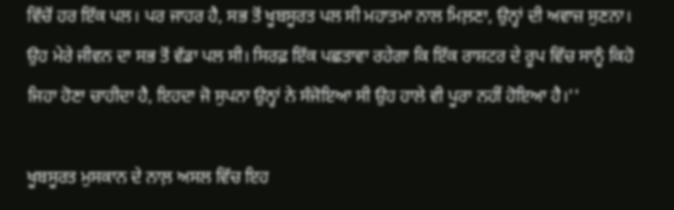ਵਿੱਚੋਂ ਹਰ ਇੱਕ ਪਲ। ਪਰ ਜਾਹਰ ਹੈ, ਸਭ ਤੋਂ ਖੂਬਸੂਰਤ ਪਲ ਸੀ ਮਹਾਤਮਾ ਨਾਲ ਮਿਲ਼ਣਾ, ਉਨ੍ਹਾਂ ਦੀ ਅਵਾਜ਼ ਸੁਣਨਾ। ਉਹ ਮੇਰੇ ਜੀਵਨ ਦਾ ਸਭ ਤੋਂ ਵੱਡਾ ਪਲ ਸੀ। ਸਿਰਫ਼ ਇੱਕ ਪਛਤਾਵਾ ਰਹੇਗਾ ਕਿ ਇੱਕ ਰਾਸ਼ਟਰ ਦੇ ਰੂਪ ਵਿੱਚ ਸਾਨੂੰ ਕਿਹੋ ਜਿਹਾ ਹੋਣਾ ਚਾਹੀਦਾ ਹੈ, ਇਹਦਾ ਜੋ ਸੁਪਨਾ ਉਨ੍ਹਾਂ ਨੇ ਸੰਜੋਇਆ ਸੀ ਉਹ ਹਾਲੇ ਵੀ ਪੂਰਾ ਨਹੀਂ ਹੋਇਆ ਹੈ।''

ਖੂਬਸੂਰਤ ਮੁਸਕਾਨ ਦੇ ਨਾਲ਼ ਅਸਲ ਵਿੱਚ ਇਹ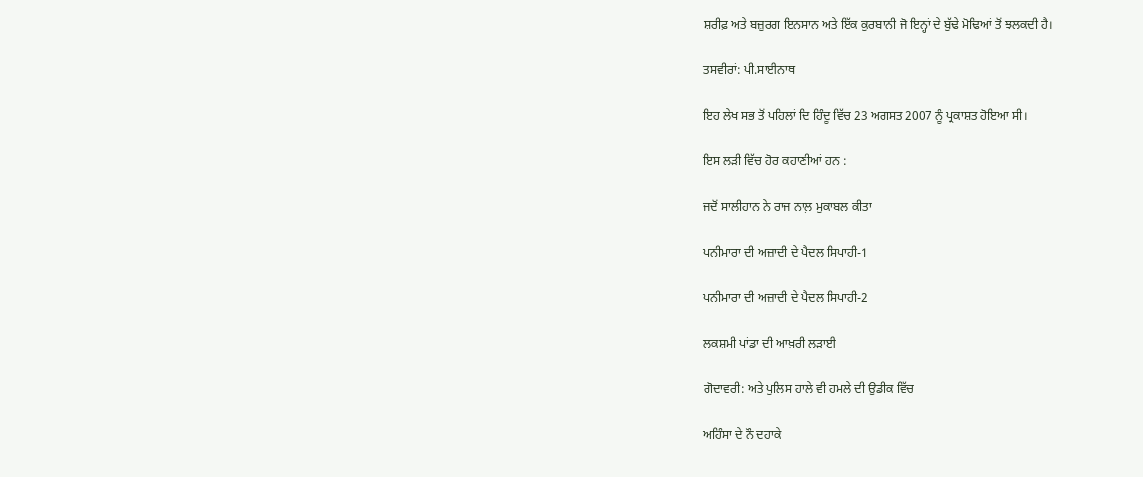ਸ਼ਰੀਫ਼ ਅਤੇ ਬਜ਼ੁਰਗ ਇਨਸਾਨ ਅਤੇ ਇੱਕ ਕੁਰਬਾਨੀ ਜੋ ਇਨ੍ਹਾਂ ਦੇ ਬੁੱਢੇ ਮੋਢਿਆਂ ਤੋਂ ਝਲਕਦੀ ਹੈ।

ਤਸਵੀਰਾਂ: ਪੀ.ਸਾਈਨਾਥ

ਇਹ ਲੇਖ ਸਭ ਤੋਂ ਪਹਿਲਾਂ ਦਿ ਹਿੰਦੂ ਵਿੱਚ 23 ਅਗਸਤ 2007 ਨੂੰ ਪ੍ਰਕਾਸ਼ਤ ਹੋਇਆ ਸੀ।

ਇਸ ਲੜੀ ਵਿੱਚ ਹੋਰ ਕਹਾਣੀਆਂ ਹਨ :

ਜਦੋਂ ਸਾਲੀਹਾਨ ਨੇ ਰਾਜ ਨਾਲ਼ ਮੁਕਾਬਲ ਕੀਤਾ

ਪਨੀਮਾਰਾ ਦੀ ਅਜ਼ਾਦੀ ਦੇ ਪੈਦਲ ਸਿਪਾਹੀ-1

ਪਨੀਮਾਰਾ ਦੀ ਅਜ਼ਾਦੀ ਦੇ ਪੈਦਲ ਸਿਪਾਹੀ-2

ਲਕਸ਼ਮੀ ਪਾਂਡਾ ਦੀ ਆਖ਼ਰੀ ਲੜਾਈ

ਗੋਦਾਵਰੀ: ਅਤੇ ਪੁਲਿਸ ਹਾਲੇ ਵੀ ਹਮਲੇ ਦੀ ਉਡੀਕ ਵਿੱਚ

ਅਹਿੰਸਾ ਦੇ ਨੌ ਦਹਾਕੇ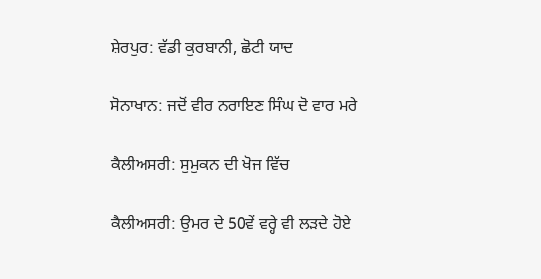ਸ਼ੇਰਪੁਰ: ਵੱਡੀ ਕੁਰਬਾਨੀ, ਛੋਟੀ ਯਾਦ

ਸੋਨਾਖਾਨ: ਜਦੋਂ ਵੀਰ ਨਰਾਇਣ ਸਿੰਘ ਦੋ ਵਾਰ ਮਰੇ

ਕੈਲੀਅਸਰੀ: ਸੁਮੁਕਨ ਦੀ ਖੋਜ ਵਿੱਚ

ਕੈਲੀਅਸਰੀ: ਉਮਰ ਦੇ 50ਵੇਂ ਵਰ੍ਹੇ ਵੀ ਲੜਦੇ ਹੋਏ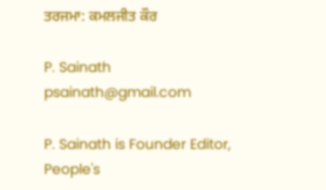ਤਰਜਮਾ: ਕਮਲਜੀਤ ਕੌਰ

P. Sainath
psainath@gmail.com

P. Sainath is Founder Editor, People's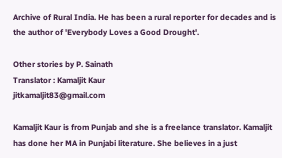Archive of Rural India. He has been a rural reporter for decades and is the author of 'Everybody Loves a Good Drought'.

Other stories by P. Sainath
Translator : Kamaljit Kaur
jitkamaljit83@gmail.com

Kamaljit Kaur is from Punjab and she is a freelance translator. Kamaljit has done her MA in Punjabi literature. She believes in a just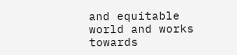and equitable world and works towards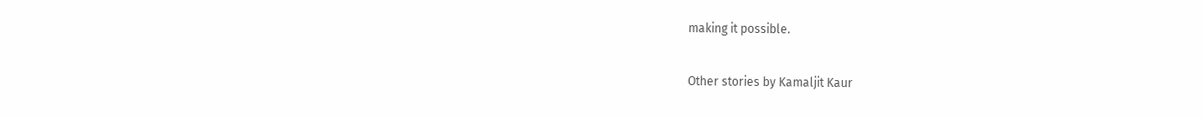making it possible.

Other stories by Kamaljit Kaur